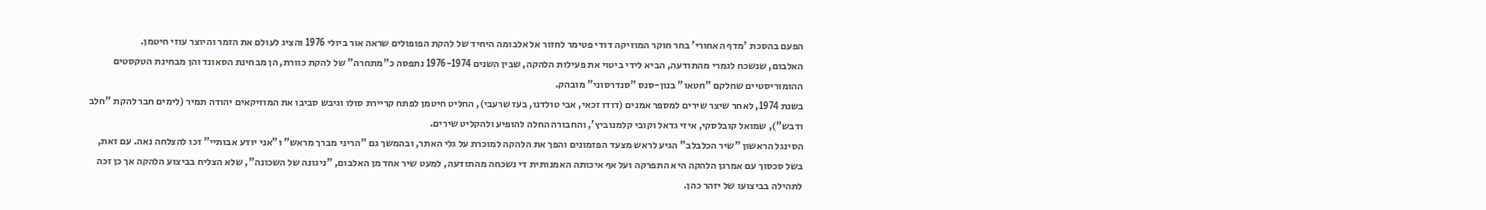הפעם בהסכת 'מדף האחורי' בחר חוקר המוזיקה דודי פטימר לחזור אל אלבומה היחיד של להקת הפופולים שראה אור ביולי 1976 והציג לעולם את הזמר והיוצר עוזי חיטמן.
האלבום, שנשכח לגמרי מהתודעה, הביא לידי ביטוי את פעילות הלהקה, שבין השנים 1976-1974 נתפסה כ"מתחרה" של להקת כוורת, הן מבחינת הסאונד והן מבחינת הטקסטים ההומוריסטיים שחלקם "חטאו" בנון-סנס "סנדרסוני" מובהק.
בשנת 1974, לאחר שיצר שירים למספר אמנים (דודו זכאי, אבי טולדנו, בעז שרעבי), החליט חיטמן לפתח קריירת סולו וגיבש סביבו את המוזיקאים יהודה תמיר (לימים חבר להקת "חלב ודבש"), שמואל קובלסקי, איזי גדאל וקובי קלמנוביץ', והחבורה החלה להופיע ולהקליט שירים.
הסינגל הראשון "שיר הכלבלב" הגיע לראש מצעד הפזמונים והפך את הלהקה למוכרת על גלי האתר, ובהמשך גם "הריני מברך מראש" ו"אני יודע אבותיי" זכו להצלחה נאה. עם זאת, בשל סכסוך עם אמרגן הלהקה היא התפרקה ועל אף איכותה האמנותית די נשכחה מהתודעה, למעט שיר אחד מן האלבום, "ניגונה של השכונה", שלא הצליח בביצוע הלהקה אך כן זכה לתהילה בביצועו של יזהר כהן.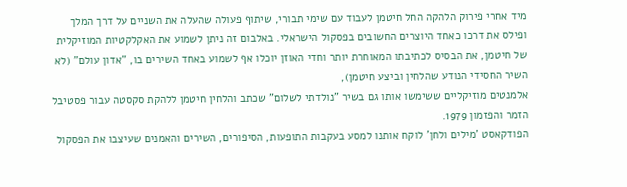מיד אחרי פירוק הלהקה החל חיטמן לעבוד עם שימי תבורי, שיתוף פעולה שהעלה את השניים על דרך המלך ופילס את דרכו כאחד היוצרים החשובים בפסקול הישראלי. באלבום זה ניתן לשמוע את האקלקטיות המוזיקלית של חיטמן, את הבסיס לכתיבתו המאוחרת יותר וחדי האוזן יוכלו אף לשמוע באחד השירים בו, "אדון עולם" (לא השיר החסידי הנודע שהלחין וביצע חיטמן),
אלמנטים מוזיקליים ששימשו אותו גם בשיר "נולדתי לשלום" שכתב והלחין חיטמן ללהקת סקסטה עבור פסטיבל הזמר והפזמון 1979.
הפודקאסט 'מילים ולחן' לוקח אותנו למסע בעקבות התופעות, הסיפורים, השירים והאמנים שעיצבו את הפסקול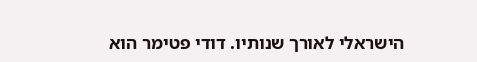הישראלי לאורך שנותיו. דודי פטימר הוא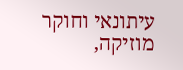עיתונאי וחוקר מוזיקה,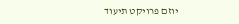יוזם פרויקט תיעוד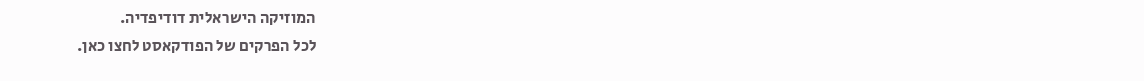המוזיקה הישראלית דודיפדיה.
לכל הפרקים של הפודקאסט לחצו כאן.